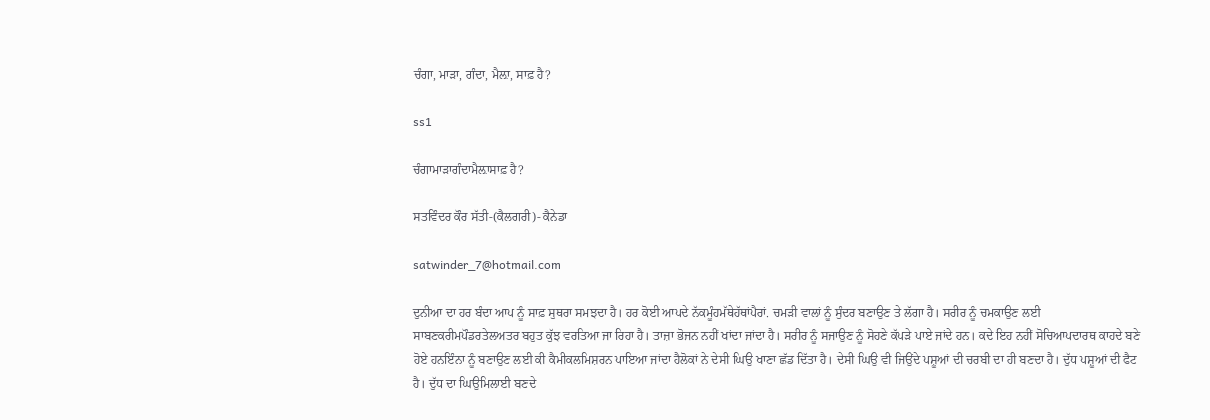ਚੰਗਾ, ਮਾੜਾ, ਗੰਦਾ, ਮੈਲ਼ਾ, ਸਾਫ਼ ਹੈ?

ss1

ਚੰਗਾਮਾੜਾਗੰਦਾਮੈਲ਼ਾਸਾਫ਼ ਹੈ?

ਸਤਵਿੰਦਰ ਕੌਰ ਸੱਤੀ-(ਕੈਲਗਰੀ)- ਕੈਨੇਡਾ

satwinder_7@hotmail.com

ਦੁਨੀਆ ਦਾ ਹਰ ਬੰਦਾ ਆਪ ਨੂੰ ਸਾਫ਼ ਸੁਥਰਾ ਸਮਝਦਾ ਹੈ। ਹਰ ਕੋਈ ਆਪਦੇ ਨੱਕਮੂੰਹਮੱਥੇਹੱਥਾਂਪੈਰਾਂ. ਚਮੜੀ ਵਾਲਾਂ ਨੂੰ ਸੁੰਦਰ ਬਣਾਉਣ ਤੇ ਲੱਗਾ ਹੈ। ਸਰੀਰ ਨੂੰ ਚਮਕਾਉਣ ਲਈ ਸਾਬਣਕਰੀਮਪੌਡਰਤੇਲਅਤਰ ਬਹੁਤ ਕੁੱਝ ਵਰਤਿਆ ਜਾ ਰਿਹਾ ਹੈ। ਤਾਜ਼ਾ ਭੋਜਨ ਨਹੀਂ ਖਾਂਦਾ ਜਾਂਦਾ ਹੈ। ਸਰੀਰ ਨੂੰ ਸਜਾਉਣ ਨੂੰ ਸੋਹਣੇ ਕੱਪੜੇ ਪਾਏ ਜਾਂਦੇ ਹਨ। ਕਦੇ ਇਹ ਨਹੀਂ ਸੋਚਿਆਪਦਾਰਥ ਕਾਹਦੇ ਬਣੇ ਹੋਏ ਹਨਇੰਨਾ ਨੂੰ ਬਣਾਉਣ ਲਈ ਕੀ ਕੈਮੀਕਲਮਿਸ਼ਰਨ ਪਾਇਆ ਜਾਂਦਾ ਹੈਲੋਕਾਂ ਨੇ ਦੇਸੀ ਘਿਉ ਖਾਣਾ ਛੱਡ ਦਿੱਤਾ ਹੈ। ਦੇਸੀ ਘਿਉ ਵੀ ਜਿਉਂਦੇ ਪਸ਼ੂਆਂ ਦੀ ਚਰਬੀ ਦਾ ਹੀ ਬਣਦਾ ਹੈ। ਦੁੱਧ ਪਸ਼ੂਆਂ ਦੀ ਫੈਟ ਹੈ। ਦੁੱਧ ਦਾ ਘਿਉਮਿਲਾਈ ਬਣਦੇ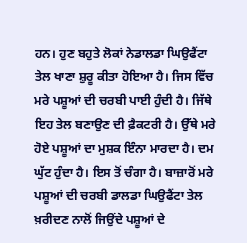ਹਨ। ਹੁਣ ਬਹੁਤੇ ਲੋਕਾਂ ਨੇਡਾਲਡਾ ਘਿਉਫੈਂਟਾ ਤੇਲ ਖਾਣਾ ਸ਼ੁਰੂ ਕੀਤਾ ਹੋਇਆ ਹੈ। ਜਿਸ ਵਿੱਚ ਮਰੇ ਪਸ਼ੂਆਂ ਦੀ ਚਰਬੀ ਪਾਈ ਹੁੰਦੀ ਹੈ। ਜਿੱਥੇ ਇਹ ਤੇਲ ਬਣਾਉਣ ਦੀ ਫ਼ੈਕਟਰੀ ਹੈ। ਉੱਥੇ ਮਰੇ ਹੋਏ ਪਸ਼ੂਆਂ ਦਾ ਮੁਸ਼ਕ ਇੰਨਾ ਮਾਰਦਾ ਹੈ। ਦਮ ਘੁੱਟ ਹੁੰਦਾ ਹੈ। ਇਸ ਤੋਂ ਚੰਗਾ ਹੈ। ਬਾਜ਼ਾਰੋਂ ਮਰੇ ਪਸ਼ੂਆਂ ਦੀ ਚਰਬੀ ਡਾਲਡਾ ਘਿਉਫੈਂਟਾ ਤੇਲ ਖ਼ਰੀਦਣ ਨਾਲੋਂ ਜਿਉਂਦੇ ਪਸ਼ੂਆਂ ਦੇ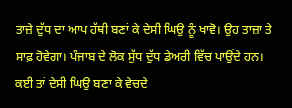ਤਾਜ਼ੇ ਦੁੱਧ ਦਾ ਆਪ ਹੱਥੀ ਬਣਾਂ ਕੇ ਦੇਸੀ ਘਿਉ ਨੂੰ ਖਾਵੋ। ਉਹ ਤਾਜ਼ਾ ਤੇ ਸਾਫ਼ ਹੋਵੇਗਾ। ਪੰਜਾਬ ਦੇ ਲੋਕ ਸੁੱਧ ਦੁੱਧ ਡੇਅਰੀ ਵਿੱਚ ਪਾਉਂਦੇ ਹਨ। ਕਈ ਤਾਂ ਦੇਸੀ ਘਿਉ ਬਣਾ ਕੇ ਵੇਚਦੇ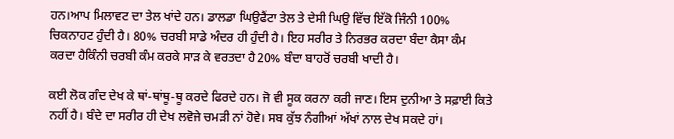ਹਨ।ਆਪ ਮਿਲਾਵਟ ਦਾ ਤੇਲ ਖਾਂਦੇ ਹਨ। ਡਾਲਡਾ ਘਿਉਫੈਂਟਾ ਤੇਲ ਤੇ ਦੇਸੀ ਘਿਉ ਵਿੱਚ ਇੱਕੋ ਜਿੰਨੀ 100% ਚਿਕਨਾਹਟ ਹੁੰਦੀ ਹੈ। 80% ਚਰਬੀ ਸਾਡੇ ਅੰਦਰ ਹੀ ਹੁੰਦੀ ਹੈ। ਇਹ ਸਰੀਰ ਤੇ ਨਿਰਭਰ ਕਰਦਾ ਬੰਦਾ ਕੈਸਾ ਕੰਮ ਕਰਦਾ ਹੈਕਿੰਨੀ ਚਰਬੀ ਕੰਮ ਕਰਕੇ ਸਾੜ ਕੇ ਵਰਤਦਾ ਹੈ20% ਬੰਦਾ ਬਾਹਰੋਂ ਚਰਬੀ ਖਾਦੀ ਹੈ।

ਕਈ ਲੋਕ ਗੰਦ ਦੇਖ ਕੇ ਥਾਂ-ਥਾਂਥੂ-ਥੂ ਕਰਦੇ ਫਿਰਦੇ ਹਨ। ਜੋ ਵੀ ਸੂਕ ਕਰਨਾ ਕਰੀ ਜਾਣ। ਇਸ ਦੁਨੀਆ ਤੇ ਸਫ਼ਾਈ ਕਿਤੇ ਨਹੀਂ ਹੈ। ਬੰਦੇ ਦਾ ਸਰੀਰ ਹੀ ਦੇਖ ਲਵੋਜੇ ਚਮੜੀ ਨਾਂ ਹੋਵੇ। ਸਬ ਕੁੱਝ ਨੰਗੀਆਂ ਅੱਖਾਂ ਨਾਲ ਦੇਖ ਸਕਦੇ ਹਾਂ।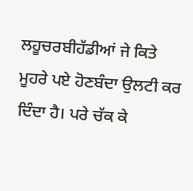ਲਹੂਚਰਬੀਹੱਡੀਆਂ ਜੇ ਕਿਤੇ ਮੂਹਰੇ ਪਏ ਹੋਣਬੰਦਾ ਉਲਟੀ ਕਰ ਦਿੰਦਾ ਹੈ। ਪਰੇ ਚੱਕ ਕੇ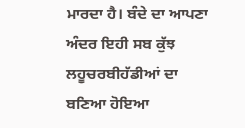ਮਾਰਦਾ ਹੈ। ਬੰਦੇ ਦਾ ਆਪਣਾ ਅੰਦਰ ਇਹੀ ਸਬ ਕੁੱਝ ਲਹੂਚਰਬੀਹੱਡੀਆਂ ਦਾ ਬਣਿਆ ਹੋਇਆ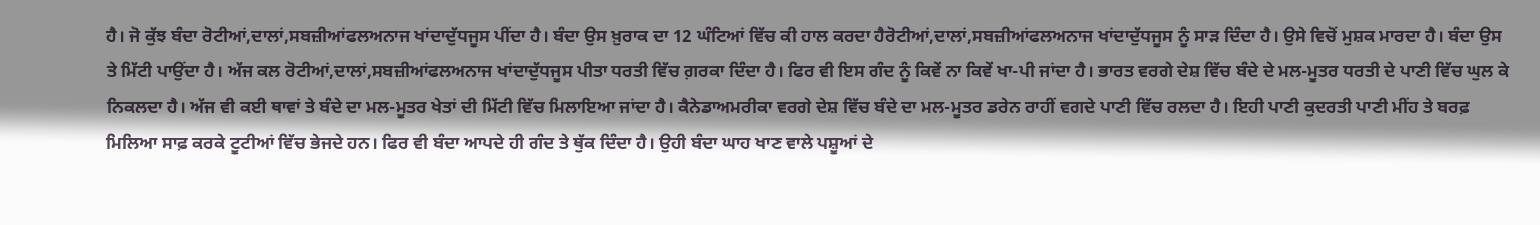ਹੈ। ਜੋ ਕੁੱਝ ਬੰਦਾ ਰੋਟੀਆਂ,ਦਾਲਾਂ,ਸਬਜ਼ੀਆਂਫਲਅਨਾਜ ਖਾਂਦਾਦੁੱਧਜੂਸ ਪੀਂਦਾ ਹੈ। ਬੰਦਾ ਉਸ ਖ਼ੁਰਾਕ ਦਾ 12 ਘੰਟਿਆਂ ਵਿੱਚ ਕੀ ਹਾਲ ਕਰਦਾ ਹੈਰੋਟੀਆਂ,ਦਾਲਾਂ,ਸਬਜ਼ੀਆਂਫਲਅਨਾਜ ਖਾਂਦਾਦੁੱਧਜੂਸ ਨੂੰ ਸਾੜ ਦਿੰਦਾ ਹੈ। ਉਸੇ ਵਿਚੋਂ ਮੁਸ਼ਕ ਮਾਰਦਾ ਹੈ। ਬੰਦਾ ਉਸ ਤੇ ਮਿੱਟੀ ਪਾਉਂਦਾ ਹੈ। ਅੱਜ ਕਲ ਰੋਟੀਆਂ,ਦਾਲਾਂ,ਸਬਜ਼ੀਆਂਫਲਅਨਾਜ ਖਾਂਦਾਦੁੱਧਜੂਸ ਪੀਤਾ ਧਰਤੀ ਵਿੱਚ ਗ਼ਰਕਾ ਦਿੰਦਾ ਹੈ। ਫਿਰ ਵੀ ਇਸ ਗੰਦ ਨੂੰ ਕਿਵੇਂ ਨਾ ਕਿਵੇਂ ਖਾ-ਪੀ ਜਾਂਦਾ ਹੈ। ਭਾਰਤ ਵਰਗੇ ਦੇਸ਼ ਵਿੱਚ ਬੰਦੇ ਦੇ ਮਲ-ਮੂਤਰ ਧਰਤੀ ਦੇ ਪਾਣੀ ਵਿੱਚ ਘੁਲ ਕੇ ਨਿਕਲਦਾ ਹੈ। ਅੱਜ ਵੀ ਕਈ ਥਾਵਾਂ ਤੇ ਬੰਦੇ ਦਾ ਮਲ-ਮੂਤਰ ਖੇਤਾਂ ਦੀ ਮਿੱਟੀ ਵਿੱਚ ਮਿਲਾਇਆ ਜਾਂਦਾ ਹੈ। ਕੈਨੇਡਾਅਮਰੀਕਾ ਵਰਗੇ ਦੇਸ਼ ਵਿੱਚ ਬੰਦੇ ਦਾ ਮਲ-ਮੂਤਰ ਡਰੇਨ ਰਾਹੀਂ ਵਗਦੇ ਪਾਣੀ ਵਿੱਚ ਰਲਦਾ ਹੈ। ਇਹੀ ਪਾਣੀ ਕੁਦਰਤੀ ਪਾਣੀ ਮੀਂਹ ਤੇ ਬਰਫ਼ ਮਿਲਿਆ ਸਾਫ਼ ਕਰਕੇ ਟੂਟੀਆਂ ਵਿੱਚ ਭੇਜਦੇ ਹਨ। ਫਿਰ ਵੀ ਬੰਦਾ ਆਪਦੇ ਹੀ ਗੰਦ ਤੇ ਥੁੱਕ ਦਿੰਦਾ ਹੈ। ਉਹੀ ਬੰਦਾ ਘਾਹ ਖਾਣ ਵਾਲੇ ਪਸ਼ੂਆਂ ਦੇ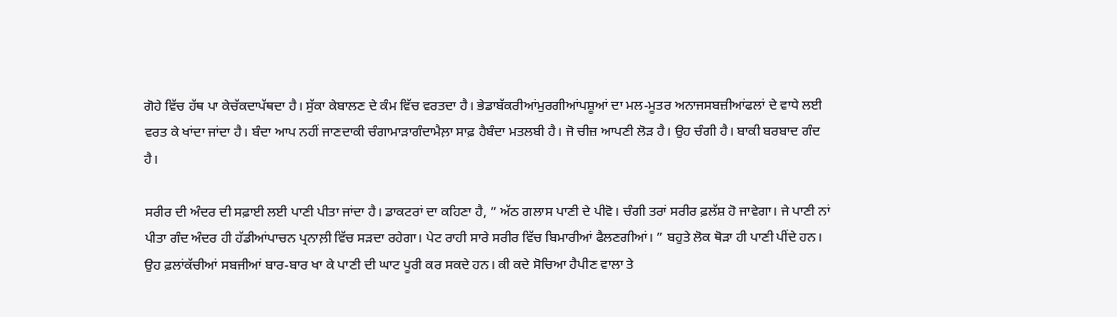ਗੋਹੇ ਵਿੱਚ ਹੱਥ ਪਾ ਕੇਚੱਕਦਾਪੱਥਦਾ ਹੈ। ਸੁੱਕਾ ਕੇਬਾਲਣ ਦੇ ਕੰਮ ਵਿੱਚ ਵਰਤਦਾ ਹੈ। ਭੇਡਾਬੱਕਰੀਆਂਮੁਰਗੀਆਂਪਸ਼ੂਆਂ ਦਾ ਮਲ-ਮੂਤਰ ਅਨਾਜਸਬਜ਼ੀਆਂਫਲਾਂ ਦੇ ਵਾਧੇ ਲਈ ਵਰਤ ਕੇ ਖਾਂਦਾ ਜਾਂਦਾ ਹੈ। ਬੰਦਾ ਆਪ ਨਹੀਂ ਜਾਣਦਾਕੀ ਚੰਗਾਮਾੜਾਗੰਦਾਮੈਲ਼ਾ ਸਾਫ਼ ਹੈਬੰਦਾ ਮਤਲਬੀ ਹੈ। ਜੋ ਚੀਜ਼ ਆਪਣੀ ਲੋੜ ਹੈ। ਉਹ ਚੰਗੀ ਹੈ। ਬਾਕੀ ਬਰਬਾਦ ਗੰਦ ਹੈ।

ਸਰੀਰ ਦੀ ਅੰਦਰ ਦੀ ਸਫ਼ਾਈ ਲਈ ਪਾਣੀ ਪੀਤਾ ਜਾਂਦਾ ਹੈ। ਡਾਕਟਰਾਂ ਦਾ ਕਹਿਣਾ ਹੈ, ” ਅੱਠ ਗਲਾਸ ਪਾਣੀ ਦੇ ਪੀਵੋ। ਚੰਗੀ ਤਰਾਂ ਸਰੀਰ ਫ਼ਲੱਸ਼ ਹੋ ਜਾਵੇਗਾ। ਜੇ ਪਾਣੀ ਨਾਂ ਪੀਤਾ ਗੰਦ ਅੰਦਰ ਹੀ ਹੱਡੀਆਂਪਾਚਨ ਪ੍ਰਨਾਲ਼ੀ ਵਿੱਚ ਸੜਦਾ ਰਹੇਗਾ। ਪੇਟ ਰਾਹੀ ਸਾਰੇ ਸਰੀਰ ਵਿੱਚ ਬਿਮਾਰੀਆਂ ਫੈਲਣਗੀਆਂ। ” ਬਹੁਤੇ ਲੋਕ ਥੋੜਾ ਹੀ ਪਾਣੀ ਪੀਂਦੇ ਹਨ। ਉਹ ਫ਼ਲਾਂਕੱਚੀਆਂ ਸਬਜੀਆਂ ਬਾਰ-ਬਾਰ ਖਾ ਕੇ ਪਾਣੀ ਦੀ ਘਾਟ ਪੂਰੀ ਕਰ ਸਕਦੇ ਹਨ। ਕੀ ਕਦੇ ਸੋਚਿਆ ਹੈਪੀਣ ਵਾਲਾ ਤੇ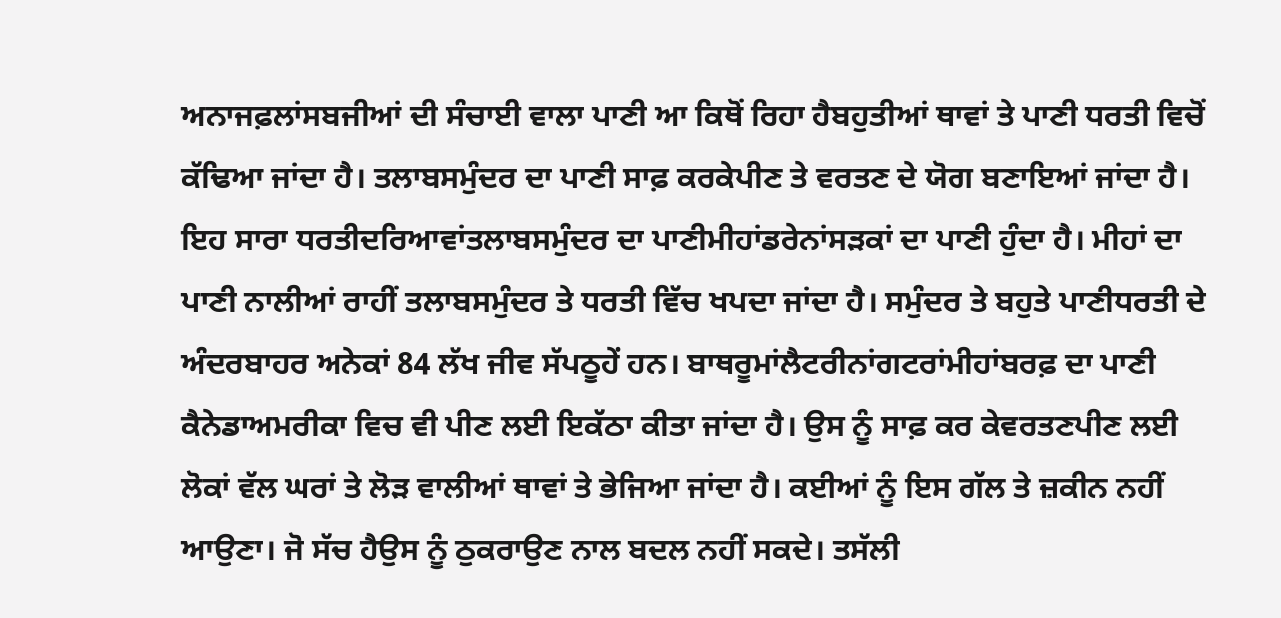ਅਨਾਜਫ਼ਲਾਂਸਬਜੀਆਂ ਦੀ ਸੰਚਾਈ ਵਾਲਾ ਪਾਣੀ ਆ ਕਿਥੋਂ ਰਿਹਾ ਹੈਬਹੁਤੀਆਂ ਥਾਵਾਂ ਤੇ ਪਾਣੀ ਧਰਤੀ ਵਿਚੋਂ ਕੱਢਿਆ ਜਾਂਦਾ ਹੈ। ਤਲਾਬਸਮੁੰਦਰ ਦਾ ਪਾਣੀ ਸਾਫ਼ ਕਰਕੇਪੀਣ ਤੇ ਵਰਤਣ ਦੇ ਯੋਗ ਬਣਾਇਆਂ ਜਾਂਦਾ ਹੈ। ਇਹ ਸਾਰਾ ਧਰਤੀਦਰਿਆਵਾਂਤਲਾਬਸਮੁੰਦਰ ਦਾ ਪਾਣੀਮੀਹਾਂਡਰੇਨਾਂਸੜਕਾਂ ਦਾ ਪਾਣੀ ਹੁੰਦਾ ਹੈ। ਮੀਹਾਂ ਦਾ ਪਾਣੀ ਨਾਲੀਆਂ ਰਾਹੀਂ ਤਲਾਬਸਮੁੰਦਰ ਤੇ ਧਰਤੀ ਵਿੱਚ ਖਪਦਾ ਜਾਂਦਾ ਹੈ। ਸਮੁੰਦਰ ਤੇ ਬਹੁਤੇ ਪਾਣੀਧਰਤੀ ਦੇ ਅੰਦਰਬਾਹਰ ਅਨੇਕਾਂ 84 ਲੱਖ ਜੀਵ ਸੱਪਠੂਹੇਂ ਹਨ। ਬਾਥਰੂਮਾਂਲੈਟਰੀਨਾਂਗਟਰਾਂਮੀਹਾਂਬਰਫ਼ ਦਾ ਪਾਣੀ ਕੈਨੇਡਾਅਮਰੀਕਾ ਵਿਚ ਵੀ ਪੀਣ ਲਈ ਇਕੱਠਾ ਕੀਤਾ ਜਾਂਦਾ ਹੈ। ਉਸ ਨੂੰ ਸਾਫ਼ ਕਰ ਕੇਵਰਤਣਪੀਣ ਲਈ ਲੋਕਾਂ ਵੱਲ ਘਰਾਂ ਤੇ ਲੋੜ ਵਾਲੀਆਂ ਥਾਵਾਂ ਤੇ ਭੇਜਿਆ ਜਾਂਦਾ ਹੈ। ਕਈਆਂ ਨੂੰ ਇਸ ਗੱਲ ਤੇ ਜ਼ਕੀਨ ਨਹੀਂ ਆਉਣਾ। ਜੋ ਸੱਚ ਹੈਉਸ ਨੂੰ ਠੁਕਰਾਉਣ ਨਾਲ ਬਦਲ ਨਹੀਂ ਸਕਦੇ। ਤਸੱਲੀ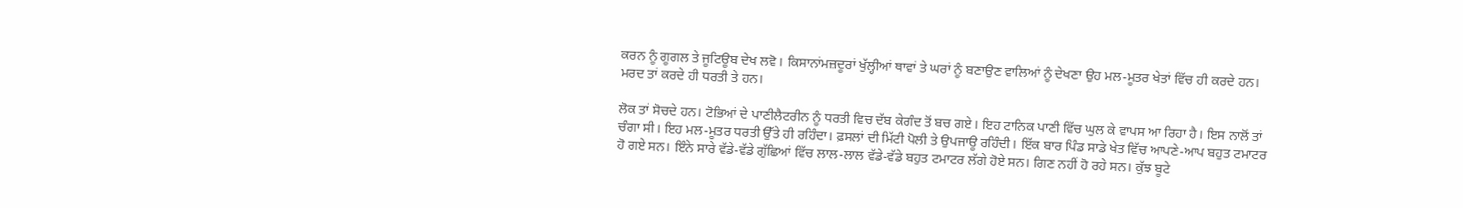ਕਰਨ ਨੂੰ ਗੂਗਲ ਤੇ ਜੂਟਿਊਬ ਦੇਖ ਲਵੋ। ਕਿਸਾਨਾਂਮਜ਼ਦੂਰਾਂ ਖੁੱਲ੍ਹੀਆਂ ਥਾਵਾਂ ਤੇ ਘਰਾਂ ਨੂੰ ਬਣਾਉਣ ਵਾਲਿਆਂ ਨੂੰ ਦੇਖਣਾ ਉਹ ਮਲ-ਮੂਤਰ ਖੇਤਾਂ ਵਿੱਚ ਹੀ ਕਰਦੇ ਹਨ। ਮਰਦ ਤਾਂ ਕਰਦੇ ਹੀ ਧਰਤੀ ਤੇ ਹਨ।

ਲੋਕ ਤਾਂ ਸੋਚਦੇ ਹਨ। ਟੋਭਿਆਂ ਦੇ ਪਾਣੀਲੈਟਰੀਨ ਨੂੰ ਧਰਤੀ ਵਿਚ ਦੱਬ ਕੇਗੰਦ ਤੋਂ ਬਚ ਗਏ। ਇਹ ਟਾਨਿਕ ਪਾਣੀ ਵਿੱਚ ਘੁਲ ਕੇ ਵਾਪਸ ਆ ਰਿਹਾ ਹੈ। ਇਸ ਨਾਲੋਂ ਤਾਂ ਚੰਗਾ ਸੀ। ਇਹ ਮਲ-ਮੂਤਰ ਧਰਤੀ ਉੱਤੇ ਹੀ ਰਹਿੰਦਾ। ਫ਼ਸਲਾਂ ਦੀ ਮਿੱਟੀ ਪੋਲੀ ਤੇ ਉਪਜਾਊ ਰਹਿੰਦੀ। ਇੱਕ ਬਾਰ ਪਿੰਡ ਸਾਡੇ ਖੇਤ ਵਿੱਚ ਆਪਣੇ-ਆਪ ਬਹੁਤ ਟਮਾਟਰ ਹੋ ਗਏ ਸਨ। ਇੰਨੇ ਸਾਰੇ ਵੱਡੇ-ਵੱਡੇ ਗੁੱਛਿਆਂ ਵਿੱਚ ਲਾਲ-ਲਾਲ ਵੱਡੇ-ਵੱਡੇ ਬਹੁਤ ਟਮਾਟਰ ਲੱਗੇ ਹੋਏ ਸਨ। ਗਿਣ ਨਹੀਂ ਹੋ ਰਹੇ ਸਨ। ਕੁੱਝ ਬੂਟੇ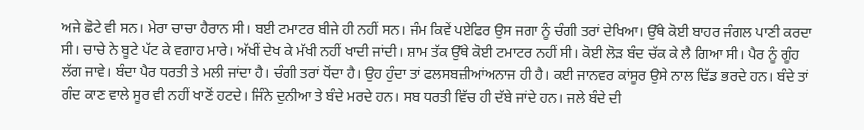ਅਜੇ ਛੋਟੇ ਵੀ ਸਨ। ਮੇਰਾ ਚਾਚਾ ਹੈਰਾਨ ਸੀ। ਬਈ ਟਮਾਟਰ ਬੀਜੇ ਹੀ ਨਹੀਂ ਸਨ। ਜੰਮ ਕਿਵੇਂ ਪਏਫਿਰ ਉਸ ਜਗਾ ਨੂੰ ਚੰਗੀ ਤਰਾਂ ਦੇਖਿਆ। ਉੱਥੇ ਕੋਈ ਬਾਹਰ ਜੰਗਲ ਪਾਣੀ ਕਰਦਾ ਸੀ। ਚਾਚੇ ਨੇ ਬੂਟੇ ਪੱਟ ਕੇ ਵਗਾਹ ਮਾਰੇ। ਅੱਖੀਂ ਦੇਖ ਕੇ ਮੱਖੀ ਨਹੀਂ ਖਾਦੀ ਜਾਂਦੀ। ਸ਼ਾਮ ਤੱਕ ਉੱਥੇ ਕੋਈ ਟਮਾਟਰ ਨਹੀਂ ਸੀ। ਕੋਈ ਲੋੜ ਬੰਦ ਚੱਕ ਕੇ ਲੈ ਗਿਆ ਸੀ। ਪੈਰ ਨੂੰ ਗੂੰਹ ਲੱਗ ਜਾਵੇ। ਬੰਦਾ ਪੈਰ ਧਰਤੀ ਤੇ ਮਲੀ ਜਾਂਦਾ ਹੈ। ਚੰਗੀ ਤਰਾਂ ਧੋਂਦਾ ਹੈ। ਉਹ ਹੁੰਦਾ ਤਾਂ ਫਲਸਬਜ਼ੀਆਂਅਨਾਜ ਹੀ ਹੈ। ਕਈ ਜਾਨਵਰ ਕਾਂਸੂਰ ਉਸੇ ਨਾਲ ਢਿੱਡ ਭਰਦੇ ਹਨ। ਬੰਦੇ ਤਾਂ ਗੰਦ ਕਾਣ ਵਾਲੇ ਸੂਰ ਵੀ ਨਹੀਂ ਖਾਣੋਂ ਹਟਦੇ। ਜਿੰਨੇ ਦੁਨੀਆ ਤੇ ਬੰਦੇ ਮਰਦੇ ਹਨ। ਸਬ ਧਰਤੀ ਵਿੱਚ ਹੀ ਦੱਬੇ ਜਾਂਦੇ ਹਨ। ਜਲੇ ਬੰਦੇ ਦੀ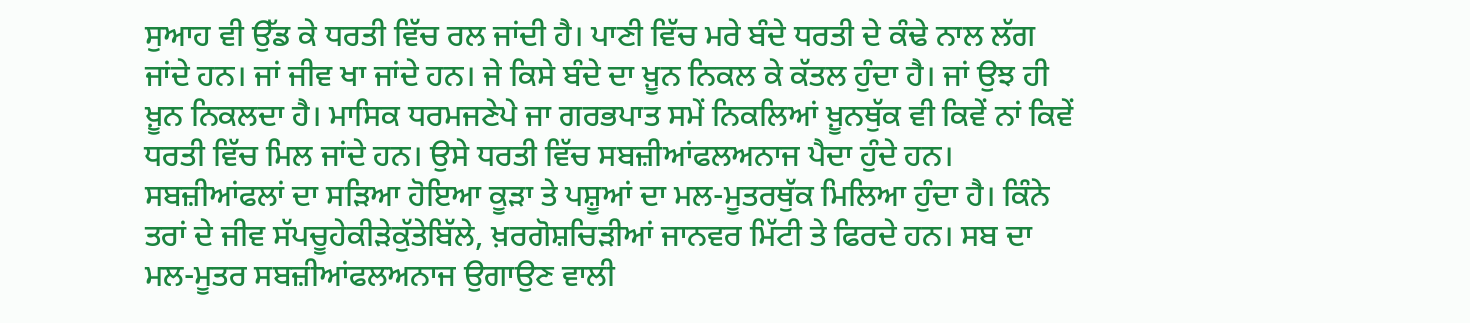ਸੁਆਹ ਵੀ ਉੱਡ ਕੇ ਧਰਤੀ ਵਿੱਚ ਰਲ ਜਾਂਦੀ ਹੈ। ਪਾਣੀ ਵਿੱਚ ਮਰੇ ਬੰਦੇ ਧਰਤੀ ਦੇ ਕੰਢੇ ਨਾਲ ਲੱਗ ਜਾਂਦੇ ਹਨ। ਜਾਂ ਜੀਵ ਖਾ ਜਾਂਦੇ ਹਨ। ਜੇ ਕਿਸੇ ਬੰਦੇ ਦਾ ਖ਼ੂਨ ਨਿਕਲ ਕੇ ਕੱਤਲ ਹੁੰਦਾ ਹੈ। ਜਾਂ ਉਝ ਹੀ ਖ਼ੂਨ ਨਿਕਲਦਾ ਹੈ। ਮਾਸਿਕ ਧਰਮਜਣੇਪੇ ਜਾ ਗਰਭਪਾਤ ਸਮੇਂ ਨਿਕਲਿਆਂ ਖ਼ੂਨਥੁੱਕ ਵੀ ਕਿਵੇਂ ਨਾਂ ਕਿਵੇਂ ਧਰਤੀ ਵਿੱਚ ਮਿਲ ਜਾਂਦੇ ਹਨ। ਉਸੇ ਧਰਤੀ ਵਿੱਚ ਸਬਜ਼ੀਆਂਫਲਅਨਾਜ ਪੈਦਾ ਹੁੰਦੇ ਹਨ।  ਸਬਜ਼ੀਆਂਫਲਾਂ ਦਾ ਸੜਿਆ ਹੋਇਆ ਕੂੜਾ ਤੇ ਪਸ਼ੂਆਂ ਦਾ ਮਲ-ਮੂਤਰਥੁੱਕ ਮਿਲਿਆ ਹੁੰਦਾ ਹੈ। ਕਿੰਨੇ ਤਰਾਂ ਦੇ ਜੀਵ ਸੱਪਚੂਹੇਕੀੜੇਕੁੱਤੇਬਿੱਲੇ, ਖ਼ਰਗੋਸ਼ਚਿੜੀਆਂ ਜਾਨਵਰ ਮਿੱਟੀ ਤੇ ਫਿਰਦੇ ਹਨ। ਸਬ ਦਾ ਮਲ-ਮੂਤਰ ਸਬਜ਼ੀਆਂਫਲਅਨਾਜ ਉਗਾਉਣ ਵਾਲੀ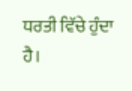ਧਰਤੀ ਵਿੱਚੇ ਹੁੰਦਾ ਹੈ।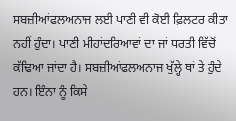ਸਬਜ਼ੀਆਂਫਲਅਨਾਜ ਲਈ ਪਾਣੀ ਵੀ ਕੋਈ ਫ਼ਿਲਟਰ ਕੀਤਾ ਨਹੀਂ ਹੁੰਦਾ। ਪਾਣੀ ਮੀਹਾਂਦਰਿਆਵਾਂ ਦਾ ਜਾਂ ਧਰਤੀ ਵਿੱਚੋਂ ਕੱਢਿਆ ਜਾਂਦਾ ਹੈ। ਸਬਜ਼ੀਆਂਫਲਅਨਾਜ ਖੁੱਲ੍ਹੇ ਥਾਂ ਤੇ ਹੁੰਦੇ ਹਨ। ਇੰਨਾ ਨੂੰ ਕਿਸੇ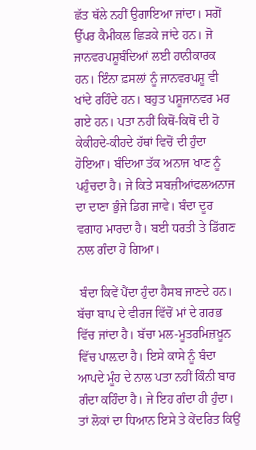ਛੱਤ ਥੱਲੇ ਨਹੀਂ ਉਗਾਇਆ ਜਾਂਦਾ। ਸਗੋਂ ਉੱਪਰ ਕੈਮੀਕਲ ਛਿੜਕੇ ਜਾਂਦੇ ਹਨ। ਜੋ ਜਾਨਵਰਪਸ਼ੂਬੰਦਿਆਂ ਲਈ ਹਾਨੀਕਾਰਕ ਹਨ। ਇੰਨਾ ਫ਼ਸਲਾਂ ਨੂੰ ਜਾਨਵਰਪਸ਼ੂ ਵੀ ਖਾਂਦੇ ਰਹਿੰਦੇ ਹਨ। ਬਹੁਤ ਪਸ਼ੂਜਾਨਵਰ ਮਰ ਗਏ ਹਨ। ਪਤਾ ਨਹੀਂ ਕਿਥੋਂ-ਕਿਥੋਂ ਦੀ ਹੋ ਕੇਕੀਹਦੇ-ਕੀਹਦੇ ਹੱਥਾਂ ਵਿਚੋਂ ਦੀ ਹੁੰਦਾ ਹੋਇਆ। ਬੰਦਿਆ ਤੱਕ ਅਨਾਜ ਖਾਣ ਨੂੰ ਪਹੁੰਚਦਾ ਹੈ। ਜੇ ਕਿਤੇ ਸਬਜ਼ੀਆਂਫਲਅਨਾਜ ਦਾ ਦਾਣਾ ਭੁੰਜੇ ਡਿਗ ਜਾਵੇ। ਬੰਦਾ ਦੂਰ ਵਗਾਹ ਮਾਰਦਾ ਹੈ। ਬਈ ਧਰਤੀ ਤੇ ਡਿੱਗਣ ਨਾਲ ਗੰਦਾ ਹੋ ਗਿਆ।

 ਬੰਦਾ ਕਿਵੇਂ ਪੈਂਦਾ ਹੁੰਦਾ ਹੈਸਬ ਜਾਣਦੇ ਹਨ। ਬੱਚਾ ਬਾਪ ਦੇ ਵੀਰਜ ਵਿੱਚੋਂ ਮਾਂ ਦੇ ਗਰਭ ਵਿੱਚ ਜਾਂਦਾ ਹੈ। ਬੱਚਾ ਮਲ-ਮੂਤਰਮਿਜ਼ਖ਼ੂਨ ਵਿੱਚ ਪਾਲ਼ਦਾ ਹੈ। ਇਸੇ ਕਾਸੇ ਨੂੰ ਬੰਦਾ ਆਪਦੇ ਮੂੰਹ ਦੇ ਨਾਲ ਪਤਾ ਨਹੀਂ ਕਿੰਨੀ ਬਾਰ ਗੰਦਾ ਕਹਿੰਦਾ ਹੈ। ਜੇ ਇਹ ਗੰਦਾ ਹੀ ਹੁੰਦਾ। ਤਾਂ ਲੋਕਾਂ ਦਾ ਧਿਆਨ ਇਸੇ ਤੇ ਕੇਂਦਰਿਤ ਕਿਉਂ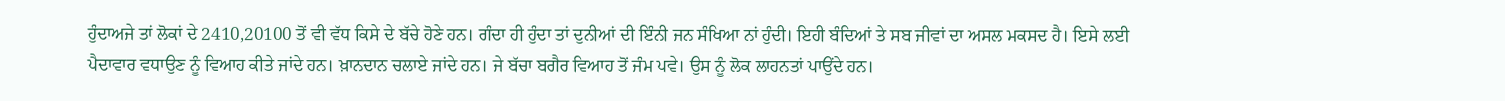ਹੁੰਦਾਅਜੇ ਤਾਂ ਲੋਕਾਂ ਦੇ 2410,20100 ਤੋਂ ਵੀ ਵੱਧ ਕਿਸੇ ਦੇ ਬੱਚੇ ਹੋਣੇ ਹਨ। ਗੰਦਾ ਹੀ ਹੁੰਦਾ ਤਾਂ ਦੁਨੀਆਂ ਦੀ ਇੰਨੀ ਜਨ ਸੰਖਿਆ ਨਾਂ ਹੁੰਦੀ। ਇਹੀ ਬੰਦਿਆਂ ਤੇ ਸਬ ਜੀਵਾਂ ਦਾ ਅਸਲ ਮਕਸਦ ਹੈ। ਇਸੇ ਲਈ ਪੈਦਾਵਾਰ ਵਧਾਉਣ ਨੂੰ ਵਿਆਹ ਕੀਤੇ ਜਾਂਦੇ ਹਨ। ਖ਼ਾਨਦਾਨ ਚਲਾਏ ਜਾਂਦੇ ਹਨ। ਜੇ ਬੱਚਾ ਬਗੈਰ ਵਿਆਹ ਤੋਂ ਜੰਮ ਪਵੇ। ਉਸ ਨੂੰ ਲੋਕ ਲਾਹਨਤਾਂ ਪਾਉਂਦੇ ਹਨ।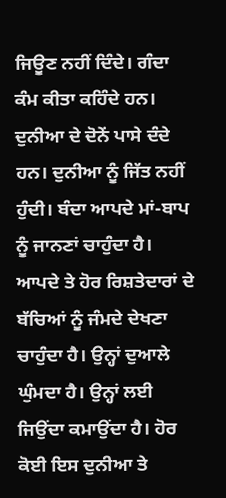ਜਿਊਣ ਨਹੀਂ ਦਿੰਦੇ। ਗੰਦਾ ਕੰਮ ਕੀਤਾ ਕਹਿੰਦੇ ਹਨ। ਦੁਨੀਆ ਦੇ ਦੋਨੇਂ ਪਾਸੇ ਦੰਦੇ ਹਨ। ਦੁਨੀਆ ਨੂੰ ਜਿੱਤ ਨਹੀਂ ਹੁੰਦੀ। ਬੰਦਾ ਆਪਦੇ ਮਾਂ-ਬਾਪ ਨੂੰ ਜਾਨਣਾਂ ਚਾਹੁੰਦਾ ਹੈ। ਆਪਦੇ ਤੇ ਹੋਰ ਰਿਸ਼ਤੇਦਾਰਾਂ ਦੇ ਬੱਚਿਆਂ ਨੂੰ ਜੰਮਦੇ ਦੇਖਣਾ ਚਾਹੁੰਦਾ ਹੈ। ਉਨ੍ਹਾਂ ਦੁਆਲੇ ਘੁੰਮਦਾ ਹੈ। ਉਨ੍ਹਾਂ ਲਈ ਜਿਉਂਦਾ ਕਮਾਉਂਦਾ ਹੈ। ਹੋਰ ਕੋਈ ਇਸ ਦੁਨੀਆ ਤੇ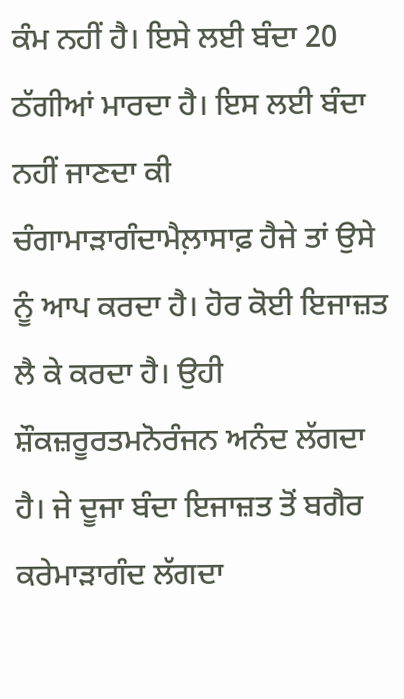ਕੰਮ ਨਹੀਂ ਹੈ। ਇਸੇ ਲਈ ਬੰਦਾ 20 ਠੱਗੀਆਂ ਮਾਰਦਾ ਹੈ। ਇਸ ਲਈ ਬੰਦਾ ਨਹੀਂ ਜਾਣਦਾ ਕੀ ਚੰਗਾਮਾੜਾਗੰਦਾਮੈਲ਼ਾਸਾਫ਼ ਹੈਜੇ ਤਾਂ ਉਸੇ ਨੂੰ ਆਪ ਕਰਦਾ ਹੈ। ਹੋਰ ਕੋਈ ਇਜਾਜ਼ਤ ਲੈ ਕੇ ਕਰਦਾ ਹੈ। ਉਹੀ ਸ਼ੌਕਜ਼ਰੂਰਤਮਨੋਰੰਜਨ ਅਨੰਦ ਲੱਗਦਾ ਹੈ। ਜੇ ਦੂਜਾ ਬੰਦਾ ਇਜਾਜ਼ਤ ਤੋਂ ਬਗੈਰ ਕਰੇਮਾੜਾਗੰਦ ਲੱਗਦਾ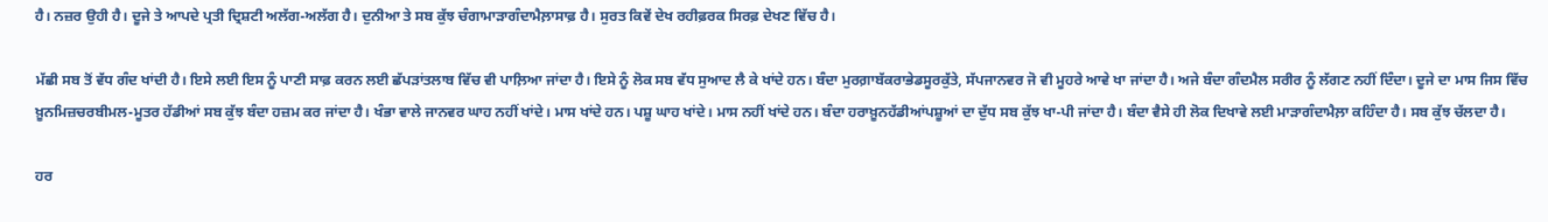ਹੈ। ਨਜ਼ਰ ਉਹੀ ਹੈ। ਦੂਜੇ ਤੇ ਆਪਦੇ ਪ੍ਰਤੀ ਦ੍ਰਿਸ਼ਟੀ ਅਲੱਗ-ਅਲੱਗ ਹੈ। ਦੁਨੀਆ ਤੇ ਸਬ ਕੁੱਝ ਚੰਗਾਮਾੜਾਗੰਦਾਮੈਲ਼ਾਸਾਫ਼ ਹੈ। ਸੁਰਤ ਕਿਵੇਂ ਦੇਖ ਰਹੀਫ਼ਰਕ ਸਿਰਫ਼ ਦੇਖਣ ਵਿੱਚ ਹੈ।

ਮੱਛੀ ਸਬ ਤੋਂ ਵੱਧ ਗੰਦ ਖਾਂਦੀ ਹੈ। ਇਸੇ ਲਈ ਇਸ ਨੂੰ ਪਾਣੀ ਸਾਫ਼ ਕਰਨ ਲਈ ਛੱਪੜਾਂਤਲਾਬ ਵਿੱਚ ਵੀ ਪਾਲ਼ਿਆ ਜਾਂਦਾ ਹੈ। ਇਸੇ ਨੂੰ ਲੋਕ ਸਬ ਵੱਧ ਸੁਆਦ ਲੈ ਕੇ ਖਾਂਦੇ ਹਨ। ਬੰਦਾ ਮੁਰਗ਼ਾਬੱਕਰਾਭੇਡਸੂਰਕੁੱਤੇ, ਸੱਪਜਾਨਵਰ ਜੋ ਵੀ ਮੂਹਰੇ ਆਵੇ ਖਾ ਜਾਂਦਾ ਹੈ। ਅਜੇ ਬੰਦਾ ਗੰਦਮੈਲ ਸਰੀਰ ਨੂੰ ਲੱਗਣ ਨਹੀਂ ਦਿੰਦਾ। ਦੂਜੇ ਦਾ ਮਾਸ ਜਿਸ ਵਿੱਚ ਖ਼ੂਨਮਿਜ਼ਚਰਬੀਮਲ-ਮੂਤਰ ਹੱਡੀਆਂ ਸਬ ਕੁੱਝ ਬੰਦਾ ਹਜ਼ਮ ਕਰ ਜਾਂਦਾ ਹੈ। ਖੰਭਾ ਵਾਲੇ ਜਾਨਵਰ ਘਾਹ ਨਹੀਂ ਖਾਂਦੇ। ਮਾਸ ਖਾਂਦੇ ਹਨ। ਪਸ਼ੂ ਘਾਹ ਖਾਂਦੇ। ਮਾਸ ਨਹੀਂ ਖਾਂਦੇ ਹਨ। ਬੰਦਾ ਹਰਾਖ਼ੂਨਹੱਡੀਆਂਪਸ਼ੂਆਂ ਦਾ ਦੁੱਧ ਸਬ ਕੁੱਝ ਖਾ-ਪੀ ਜਾਂਦਾ ਹੈ। ਬੰਦਾ ਵੈਸੇ ਹੀ ਲੋਕ ਦਿਖਾਵੇ ਲਈ ਮਾੜਾਗੰਦਾਮੈਲ਼ਾ ਕਹਿੰਦਾ ਹੈ। ਸਬ ਕੁੱਝ ਚੱਲਦਾ ਹੈ।

ਹਰ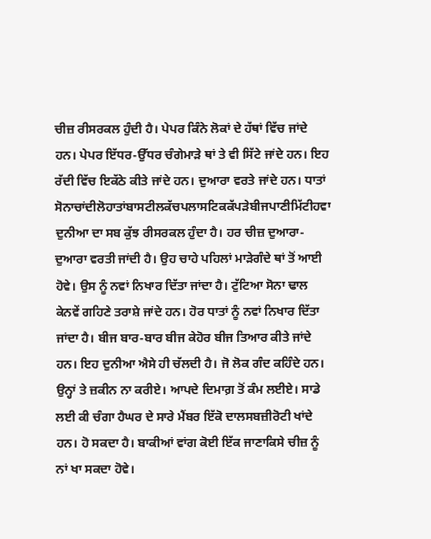ਚੀਜ਼ ਰੀਸਰਕਲ ਹੁੰਦੀ ਹੈ। ਪੇਪਰ ਕਿੰਨੇ ਲੋਕਾਂ ਦੇ ਹੱਥਾਂ ਵਿੱਚ ਜਾਂਦੇ ਹਨ। ਪੇਪਰ ਇੱਧਰ-ਉੱਧਰ ਚੰਗੇਮਾੜੇ ਥਾਂ ਤੇ ਵੀ ਸਿੱਟੇ ਜਾਂਦੇ ਹਨ। ਇਹ ਰੱਦੀ ਵਿੱਚ ਇਕੱਠੇ ਕੀਤੇ ਜਾਂਦੇ ਹਨ। ਦੁਆਰਾ ਵਰਤੇ ਜਾਂਦੇ ਹਨ। ਧਾਤਾਂ ਸੋਨਾਚਾਂਦੀਲੋਹਾਤਾਂਬਾਸਟੀਲਕੱਚਪਲਾਸਟਿਕਕੱਪੜੇਬੀਜਪਾਣੀਮਿੱਟੀਹਵਾ ਦੁਨੀਆ ਦਾ ਸਬ ਕੁੱਝ ਰੀਸਰਕਲ ਹੁੰਦਾ ਹੈ। ਹਰ ਚੀਜ਼ ਦੁਆਰਾ-ਦੁਆਰਾ ਵਰਤੀ ਜਾਂਦੀ ਹੈ। ਉਹ ਚਾਹੇ ਪਹਿਲਾਂ ਮਾੜੇਗੰਦੇ ਥਾਂ ਤੋਂ ਆਈ ਹੋਵੇ। ਉਸ ਨੂੰ ਨਵਾਂ ਨਿਖਾਰ ਦਿੱਤਾ ਜਾਂਦਾ ਹੈ। ਟੁੱਟਿਆ ਸੋਨਾ ਢਾਲ ਕੇਨਵੇਂ ਗਹਿਣੇ ਤਰਾਸ਼ੇ ਜਾਂਦੇ ਹਨ। ਹੋਰ ਧਾਤਾਂ ਨੂੰ ਨਵਾਂ ਨਿਖਾਰ ਦਿੱਤਾ ਜਾਂਦਾ ਹੈ। ਬੀਜ ਬਾਰ-ਬਾਰ ਬੀਜ ਕੇਹੋਰ ਬੀਜ ਤਿਆਰ ਕੀਤੇ ਜਾਂਦੇ ਹਨ। ਇਹ ਦੁਨੀਆ ਐਸੇ ਹੀ ਚੱਲਦੀ ਹੈ। ਜੋ ਲੋਕ ਗੰਦ ਕਹਿੰਦੇ ਹਨ। ਉਨ੍ਹਾਂ ਤੇ ਜ਼ਕੀਨ ਨਾ ਕਰੀਏ। ਆਪਦੇ ਦਿਮਾਗ਼ ਤੋਂ ਕੰਮ ਲਈਏ। ਸਾਡੇ ਲਈ ਕੀ ਚੰਗਾ ਹੈਘਰ ਦੇ ਸਾਰੇ ਮੈਂਬਰ ਇੱਕੋ ਦਾਲਸਬਜ਼ੀਰੋਟੀ ਖਾਂਦੇ ਹਨ। ਹੋ ਸਕਦਾ ਹੈ। ਬਾਕੀਆਂ ਵਾਂਗ ਕੋਈ ਇੱਕ ਜਾਣਾਕਿਸੇ ਚੀਜ਼ ਨੂੰ ਨਾਂ ਖਾ ਸਕਦਾ ਹੋਵੇ।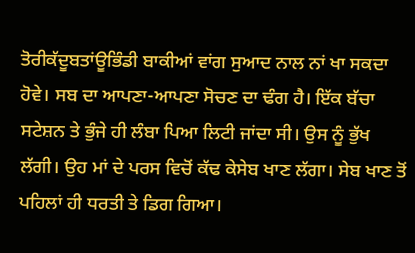ਤੋਰੀਕੱਦੂਬਤਾਂਊਭਿੰਡੀ ਬਾਕੀਆਂ ਵਾਂਗ ਸੁਆਦ ਨਾਲ ਨਾਂ ਖਾ ਸਕਦਾ ਹੋਵੇ। ਸਬ ਦਾ ਆਪਣਾ-ਆਪਣਾ ਸੋਚਣ ਦਾ ਢੰਗ ਹੈ। ਇੱਕ ਬੱਚਾ ਸਟੇਸ਼ਨ ਤੇ ਭੁੰਜੇ ਹੀ ਲੰਬਾ ਪਿਆ ਲਿਟੀ ਜਾਂਦਾ ਸੀ। ਉਸ ਨੂੰ ਭੁੱਖ ਲੱਗੀ। ਉਹ ਮਾਂ ਦੇ ਪਰਸ ਵਿਚੋਂ ਕੱਢ ਕੇਸੇਬ ਖਾਣ ਲੱਗਾ। ਸੇਬ ਖਾਣ ਤੋਂ ਪਹਿਲਾਂ ਹੀ ਧਰਤੀ ਤੇ ਡਿਗ ਗਿਆ।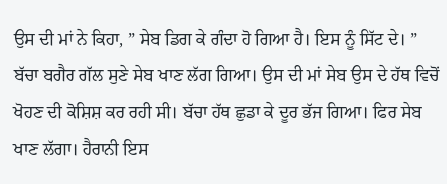ਉਸ ਦੀ ਮਾਂ ਨੇ ਕਿਹਾ, ” ਸੇਬ ਡਿਗ ਕੇ ਗੰਦਾ ਹੋ ਗਿਆ ਹੈ। ਇਸ ਨੂੰ ਸਿੱਟ ਦੇ। ” ਬੱਚਾ ਬਗੈਰ ਗੱਲ ਸੁਣੇ ਸੇਬ ਖਾਣ ਲੱਗ ਗਿਆ। ਉਸ ਦੀ ਮਾਂ ਸੇਬ ਉਸ ਦੇ ਹੱਥ ਵਿਚੋਂ ਖੋਹਣ ਦੀ ਕੋਸ਼ਿਸ਼ ਕਰ ਰਹੀ ਸੀ। ਬੱਚਾ ਹੱਥ ਛੁਡਾ ਕੇ ਦੂਰ ਭੱਜ ਗਿਆ। ਫਿਰ ਸੇਬ ਖਾਣ ਲੱਗਾ। ਹੈਰਾਨੀ ਇਸ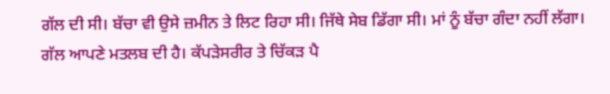ਗੱਲ ਦੀ ਸੀ। ਬੱਚਾ ਵੀ ਉਸੇ ਜ਼ਮੀਨ ਤੇ ਲਿਟ ਰਿਹਾ ਸੀ। ਜਿੱਥੇ ਸੇਬ ਡਿੱਗਾ ਸੀ। ਮਾਂ ਨੂੰ ਬੱਚਾ ਗੰਦਾ ਨਹੀਂ ਲੱਗਾ। ਗੱਲ ਆਪਣੇ ਮਤਲਬ ਦੀ ਹੈ। ਕੱਪੜੇਸਰੀਰ ਤੇ ਚਿੱਕੜ ਪੈ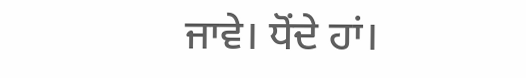ਜਾਵੇ। ਧੋਂਦੇ ਹਾਂ।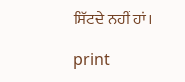ਸਿੱਟਦੇ ਨਹੀਂ ਹਾਂ।

print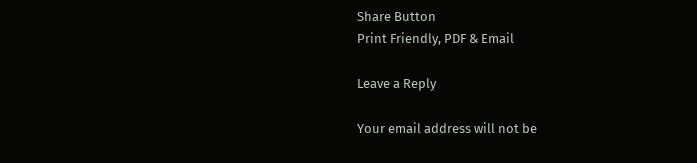Share Button
Print Friendly, PDF & Email

Leave a Reply

Your email address will not be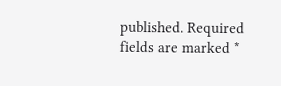published. Required fields are marked *